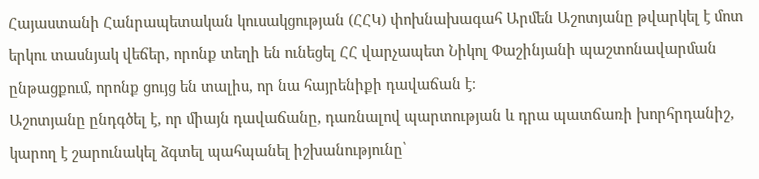Հայաստանի Հանրապետական կուսակցության (ՀՀԿ) փոխնախագահ Արմեն Աշոտյանը թվարկել է մոտ երկու տասնյակ վեճեր, որոնք տեղի են ունեցել ՀՀ վարչապետ Նիկոլ Փաշինյանի պաշտոնավարման ընթացքում, որոնք ցույց են տալիս, որ նա հայրենիքի դավաճան է։
Աշոտյանը ընդգծել է, որ միայն դավաճանը, դառնալով պարտության և դրա պատճառի խորհրդանիշ, կարող է շարունակել ձգտել պահպանել իշխանությունը՝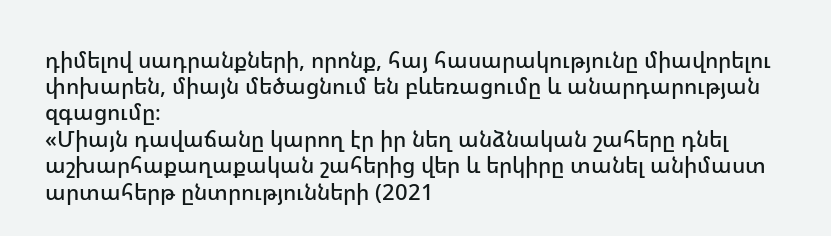դիմելով սադրանքների, որոնք, հայ հասարակությունը միավորելու փոխարեն, միայն մեծացնում են բևեռացումը և անարդարության զգացումը։
«Միայն դավաճանը կարող էր իր նեղ անձնական շահերը դնել աշխարհաքաղաքական շահերից վեր և երկիրը տանել անիմաստ արտահերթ ընտրությունների (2021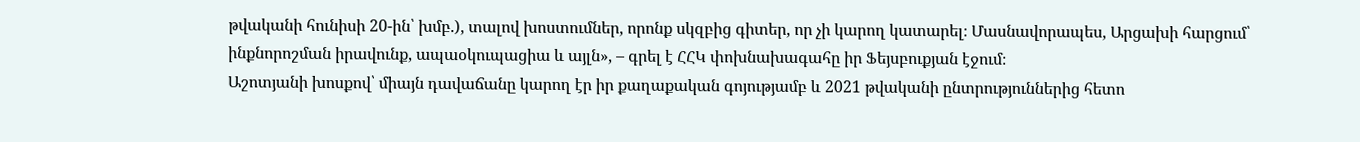թվականի հունիսի 20-ին՝ խմբ.), տալով խոստումներ, որոնք սկզբից գիտեր, որ չի կարող կատարել։ Մասնավորապես, Արցախի հարցում՝ ինքնորոշման իրավունք, ապաօկուպացիա և այլն», – գրել է ՀՀԿ փոխնախագահը իր Ֆեյսբուքյան էջում։
Աշոտյանի խոսքով՝ միայն դավաճանը կարող էր իր քաղաքական գոյությամբ և 2021 թվականի ընտրություններից հետո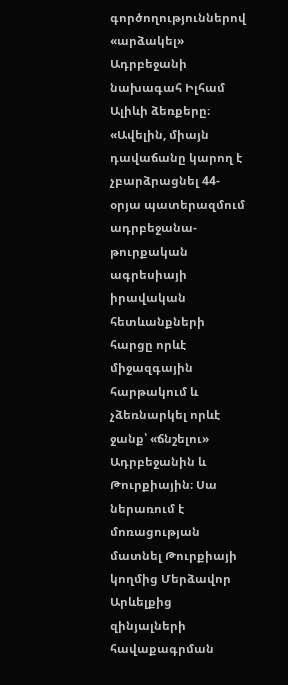գործողություններով «արձակել» Ադրբեջանի նախագահ Իլհամ Ալիևի ձեռքերը։
«Ավելին, միայն դավաճանը կարող է չբարձրացնել 44-օրյա պատերազմում ադրբեջանա-թուրքական ագրեսիայի իրավական հետևանքների հարցը որևէ միջազգային հարթակում և չձեռնարկել որևէ ջանք՝ «ճնշելու» Ադրբեջանին և Թուրքիային։ Սա ներառում է մոռացության մատնել Թուրքիայի կողմից Մերձավոր Արևելքից զինյալների հավաքագրման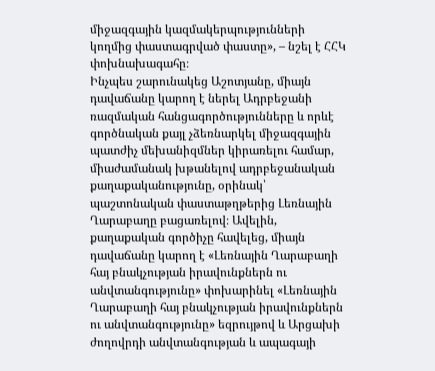միջազգային կազմակերպությունների կողմից փաստագրված փաստը», – նշել է ՀՀԿ փոխնախագահը։
Ինչպես շարունակեց Աշոտյանը, միայն դավաճանը կարող է ներել Ադրբեջանի ռազմական հանցագործությունները և որևէ գործնական քայլ չձեռնարկել միջազգային պատժիչ մեխանիզմներ կիրառելու համար, միաժամանակ խթանելով ադրբեջանական քաղաքականությունը, օրինակ՝ պաշտոնական փաստաթղթերից Լեռնային Ղարաբաղը բացառելով։ Ավելին, քաղաքական գործիչը հավելեց, միայն դավաճանը կարող է «Լեռնային Ղարաբաղի հայ բնակչության իրավունքներն ու անվտանգությունը» փոխարինել «Լեռնային Ղարաբաղի հայ բնակչության իրավունքներն ու անվտանգությունը» եզրույթով և Արցախի ժողովրդի անվտանգության և ապագայի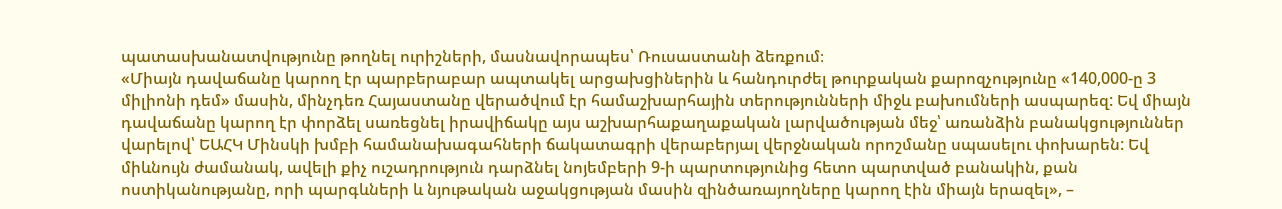պատասխանատվությունը թողնել ուրիշների, մասնավորապես՝ Ռուսաստանի ձեռքում։
«Միայն դավաճանը կարող էր պարբերաբար ապտակել արցախցիներին և հանդուրժել թուրքական քարոզչությունը «140,000-ը 3 միլիոնի դեմ» մասին, մինչդեռ Հայաստանը վերածվում էր համաշխարհային տերությունների միջև բախումների ասպարեզ: Եվ միայն դավաճանը կարող էր փորձել սառեցնել իրավիճակը այս աշխարհաքաղաքական լարվածության մեջ՝ առանձին բանակցություններ վարելով՝ ԵԱՀԿ Մինսկի խմբի համանախագահների ճակատագրի վերաբերյալ վերջնական որոշմանը սպասելու փոխարեն: Եվ միևնույն ժամանակ, ավելի քիչ ուշադրություն դարձնել նոյեմբերի 9-ի պարտությունից հետո պարտված բանակին, քան ոստիկանությանը, որի պարգևների և նյութական աջակցության մասին զինծառայողները կարող էին միայն երազել», –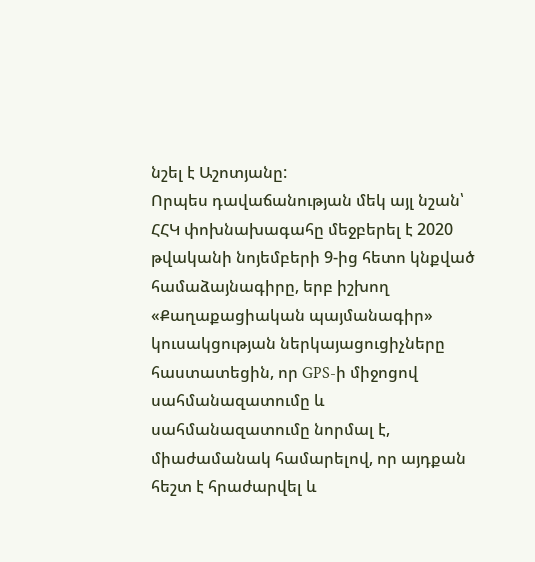նշել է Աշոտյանը:
Որպես դավաճանության մեկ այլ նշան՝ ՀՀԿ փոխնախագահը մեջբերել է 2020 թվականի նոյեմբերի 9-ից հետո կնքված համաձայնագիրը, երբ իշխող «Քաղաքացիական պայմանագիր» կուսակցության ներկայացուցիչները հաստատեցին, որ GPS-ի միջոցով սահմանազատումը և սահմանազատումը նորմալ է, միաժամանակ համարելով, որ այդքան հեշտ է հրաժարվել և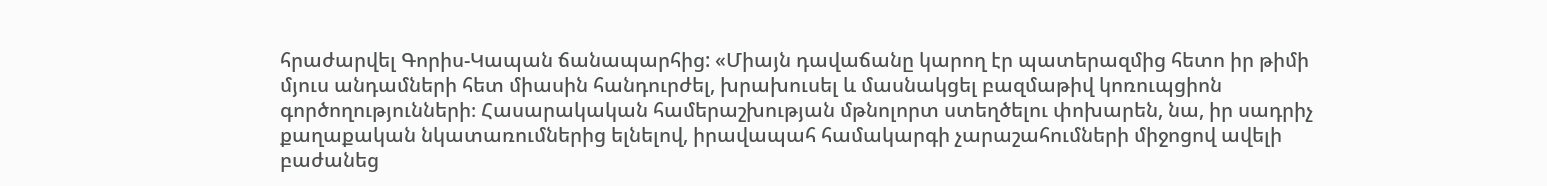հրաժարվել Գորիս-Կապան ճանապարհից: «Միայն դավաճանը կարող էր պատերազմից հետո իր թիմի մյուս անդամների հետ միասին հանդուրժել, խրախուսել և մասնակցել բազմաթիվ կոռուպցիոն գործողությունների։ Հասարակական համերաշխության մթնոլորտ ստեղծելու փոխարեն, նա, իր սադրիչ քաղաքական նկատառումներից ելնելով, իրավապահ համակարգի չարաշահումների միջոցով ավելի բաժանեց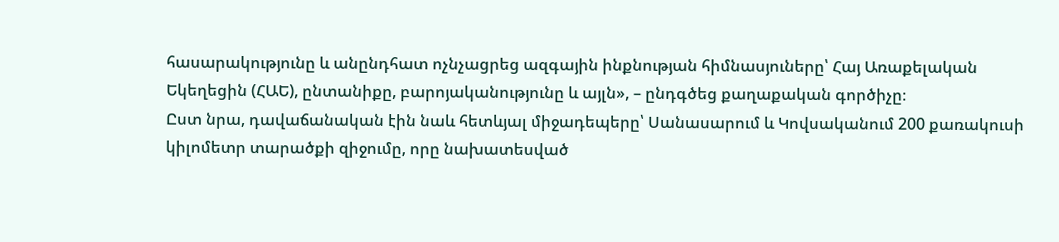հասարակությունը և անընդհատ ոչնչացրեց ազգային ինքնության հիմնասյուները՝ Հայ Առաքելական Եկեղեցին (ՀԱԵ), ընտանիքը, բարոյականությունը և այլն», – ընդգծեց քաղաքական գործիչը։
Ըստ նրա, դավաճանական էին նաև հետևյալ միջադեպերը՝ Սանասարում և Կովսականում 200 քառակուսի կիլոմետր տարածքի զիջումը, որը նախատեսված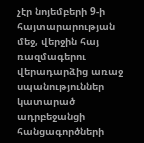չէր նոյեմբերի 9-ի հայտարարության մեջ, վերջին հայ ռազմագերու վերադարձից առաջ սպանություններ կատարած ադրբեջանցի հանցագործների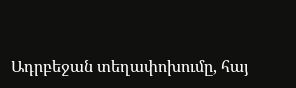Ադրբեջան տեղափոխումը, հայ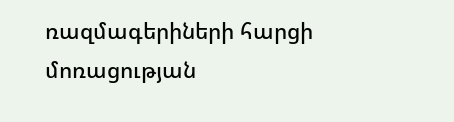ռազմագերիների հարցի մոռացության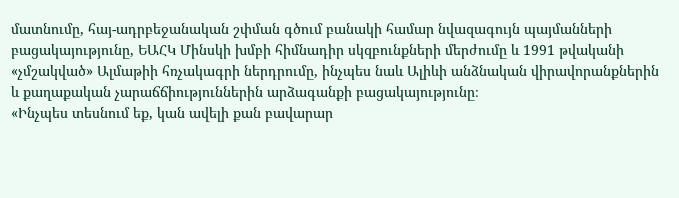մատնումը, հայ-ադրբեջանական շփման գծում բանակի համար նվազագույն պայմանների բացակայությունը, ԵԱՀԿ Մինսկի խմբի հիմնադիր սկզբունքների մերժումը և 1991 թվականի «չմշակված» Ալմաթիի հռչակագրի ներդրումը, ինչպես նաև Ալիևի անձնական վիրավորանքներին և քաղաքական չարաճճիություններին արձագանքի բացակայությունը։
«Ինչպես տեսնում եք, կան ավելի քան բավարար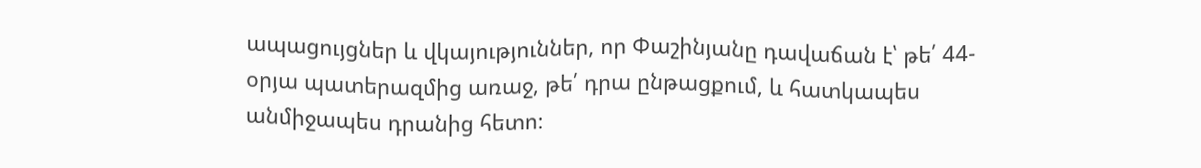ապացույցներ և վկայություններ, որ Փաշինյանը դավաճան է՝ թե՛ 44-օրյա պատերազմից առաջ, թե՛ դրա ընթացքում, և հատկապես անմիջապես դրանից հետո։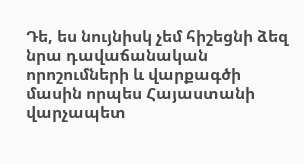Դե, ես նույնիսկ չեմ հիշեցնի ձեզ նրա դավաճանական որոշումների և վարքագծի մասին որպես Հայաստանի վարչապետ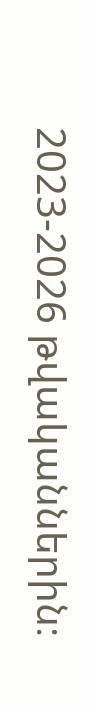2023-2026 թվականներին։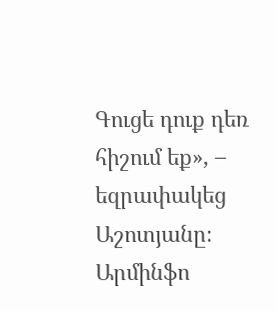Գուցե դուք դեռ հիշում եք», – եզրափակեց Աշոտյանը։
Արմինֆո